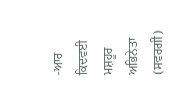-ਆਰ ਕਿਦਵਈ
ਮਸ਼ਹੂਰ ਅਭਿਨੇਤਾ (ਸਵਰਗੀ)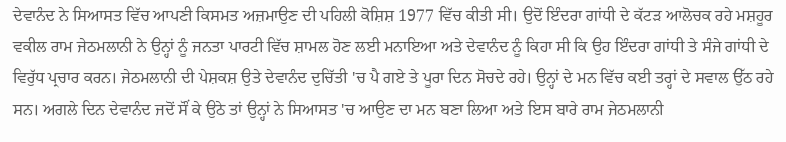ਦੇਵਾਨੰਦ ਨੇ ਸਿਆਸਤ ਵਿੱਚ ਆਪਣੀ ਕਿਸਮਤ ਅਜ਼ਮਾਉਣ ਦੀ ਪਹਿਲੀ ਕੋਸ਼ਿਸ਼ 1977 ਵਿੱਚ ਕੀਤੀ ਸੀ। ਉਦੋਂ ਇੰਦਰਾ ਗਾਂਧੀ ਦੇ ਕੱਟੜ ਆਲੋਚਕ ਰਹੇ ਮਸ਼ਹੂਰ ਵਕੀਲ ਰਾਮ ਜੇਠਮਲਾਨੀ ਨੇ ਉਨ੍ਹਾਂ ਨੂੰ ਜਨਤਾ ਪਾਰਟੀ ਵਿੱਚ ਸ਼ਾਮਲ ਹੋਣ ਲਈ ਮਨਾਇਆ ਅਤੇ ਦੇਵਾਨੰਦ ਨੂੰ ਕਿਹਾ ਸੀ ਕਿ ਉਹ ਇੰਦਰਾ ਗਾਂਧੀ ਤੇ ਸੰਜੇ ਗਾਂਧੀ ਦੇ ਵਿਰੁੱਧ ਪ੍ਰਚਾਰ ਕਰਨ। ਜੇਠਮਲਾਨੀ ਦੀ ਪੇਸ਼ਕਸ਼ ਉਤੇ ਦੇਵਾਨੰਦ ਦੁਚਿੱਤੀ 'ਚ ਪੈ ਗਏ ਤੇ ਪੂਰਾ ਦਿਨ ਸੋਚਦੇ ਰਹੇ। ਉਨ੍ਹਾਂ ਦੇ ਮਨ ਵਿੱਚ ਕਈ ਤਰ੍ਹਾਂ ਦੇ ਸਵਾਲ ਉੱਠ ਰਹੇ ਸਨ। ਅਗਲੇ ਦਿਨ ਦੇਵਾਨੰਦ ਜਦੋਂ ਸੌਂ ਕੇ ਉਠੇ ਤਾਂ ਉਨ੍ਹਾਂ ਨੇ ਸਿਆਸਤ 'ਚ ਆਉਣ ਦਾ ਮਨ ਬਣਾ ਲਿਆ ਅਤੇ ਇਸ ਬਾਰੇ ਰਾਮ ਜੇਠਮਲਾਨੀ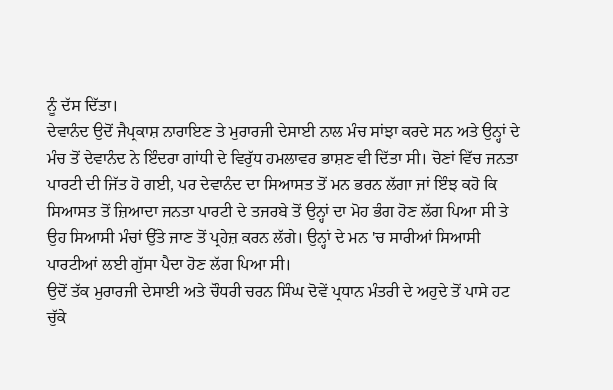ਨੂੰ ਦੱਸ ਦਿੱਤਾ।
ਦੇਵਾਨੰਦ ਉਦੋਂ ਜੈਪ੍ਰਕਾਸ਼ ਨਾਰਾਇਣ ਤੇ ਮੁਰਾਰਜੀ ਦੇਸਾਈ ਨਾਲ ਮੰਚ ਸਾਂਝਾ ਕਰਦੇ ਸਨ ਅਤੇ ਉਨ੍ਹਾਂ ਦੇ ਮੰਚ ਤੋਂ ਦੇਵਾਨੰਦ ਨੇ ਇੰਦਰਾ ਗਾਂਧੀ ਦੇ ਵਿਰੁੱਧ ਹਮਲਾਵਰ ਭਾਸ਼ਣ ਵੀ ਦਿੱਤਾ ਸੀ। ਚੋਣਾਂ ਵਿੱਚ ਜਨਤਾ ਪਾਰਟੀ ਦੀ ਜਿੱਤ ਹੋ ਗਈ, ਪਰ ਦੇਵਾਨੰਦ ਦਾ ਸਿਆਸਤ ਤੋਂ ਮਨ ਭਰਨ ਲੱਗਾ ਜਾਂ ਇੰਝ ਕਹੋ ਕਿ ਸਿਆਸਤ ਤੋਂ ਜ਼ਿਆਦਾ ਜਨਤਾ ਪਾਰਟੀ ਦੇ ਤਜਰਬੇ ਤੋਂ ਉਨ੍ਹਾਂ ਦਾ ਮੋਹ ਭੰਗ ਹੋਣ ਲੱਗ ਪਿਆ ਸੀ ਤੇ ਉਹ ਸਿਆਸੀ ਮੰਚਾਂ ਉੱਤੇ ਜਾਣ ਤੋਂ ਪ੍ਰਹੇਜ਼ ਕਰਨ ਲੱਗੇ। ਉਨ੍ਹਾਂ ਦੇ ਮਨ 'ਚ ਸਾਰੀਆਂ ਸਿਆਸੀ ਪਾਰਟੀਆਂ ਲਈ ਗੁੱਸਾ ਪੈਦਾ ਹੋਣ ਲੱਗ ਪਿਆ ਸੀ।
ਉਦੋਂ ਤੱਕ ਮੁਰਾਰਜੀ ਦੇਸਾਈ ਅਤੇ ਚੌਧਰੀ ਚਰਨ ਸਿੰਘ ਦੋਵੇਂ ਪ੍ਰਧਾਨ ਮੰਤਰੀ ਦੇ ਅਹੁਦੇ ਤੋਂ ਪਾਸੇ ਹਟ ਚੁੱਕੇ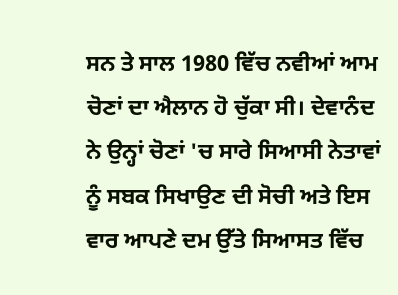ਸਨ ਤੇ ਸਾਲ 1980 ਵਿੱਚ ਨਵੀਆਂ ਆਮ ਚੋਣਾਂ ਦਾ ਐਲਾਨ ਹੋ ਚੁੱਕਾ ਸੀ। ਦੇਵਾਨੰਦ ਨੇ ਉਨ੍ਹਾਂ ਚੋਣਾਂ 'ਚ ਸਾਰੇ ਸਿਆਸੀ ਨੇਤਾਵਾਂ ਨੂੰ ਸਬਕ ਸਿਖਾਉਣ ਦੀ ਸੋਚੀ ਅਤੇ ਇਸ ਵਾਰ ਆਪਣੇ ਦਮ ਉੱਤੇ ਸਿਆਸਤ ਵਿੱਚ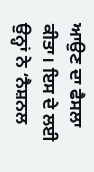ਆਉਣ ਦਾ ਫੈਸਲਾ ਕੀਤਾ। ਇਸ ਦੇ ਲਈ ਉਨ੍ਹਾਂ ਨੇ ‘ਨੈਸ਼ਨਲ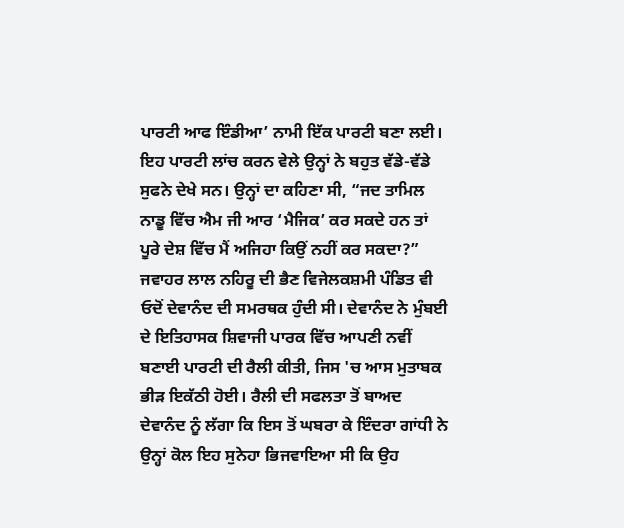ਪਾਰਟੀ ਆਫ ਇੰਡੀਆ’ ਨਾਮੀ ਇੱਕ ਪਾਰਟੀ ਬਣਾ ਲਈ। ਇਹ ਪਾਰਟੀ ਲਾਂਚ ਕਰਨ ਵੇਲੇ ਉਨ੍ਹਾਂ ਨੇ ਬਹੁਤ ਵੱਡੇ-ਵੱਡੇ ਸੁਫਨੇ ਦੇਖੇ ਸਨ। ਉਨ੍ਹਾਂ ਦਾ ਕਹਿਣਾ ਸੀ, “ਜਦ ਤਾਮਿਲ ਨਾਡੂ ਵਿੱਚ ਐਮ ਜੀ ਆਰ ‘ਮੈਜਿਕ’ ਕਰ ਸਕਦੇ ਹਨ ਤਾਂ ਪੂਰੇ ਦੇਸ਼ ਵਿੱਚ ਮੈਂ ਅਜਿਹਾ ਕਿਉਂ ਨਹੀਂ ਕਰ ਸਕਦਾ?”
ਜਵਾਹਰ ਲਾਲ ਨਹਿਰੂ ਦੀ ਭੈਣ ਵਿਜੇਲਕਸ਼ਮੀ ਪੰਡਿਤ ਵੀ ਓਦੋਂ ਦੇਵਾਨੰਦ ਦੀ ਸਮਰਥਕ ਹੁੰਦੀ ਸੀ। ਦੇਵਾਨੰਦ ਨੇ ਮੁੰਬਈ ਦੇ ਇਤਿਹਾਸਕ ਸ਼ਿਵਾਜੀ ਪਾਰਕ ਵਿੱਚ ਆਪਣੀ ਨਵੀਂ ਬਣਾਈ ਪਾਰਟੀ ਦੀ ਰੈਲੀ ਕੀਤੀ, ਜਿਸ 'ਚ ਆਸ ਮੁਤਾਬਕ ਭੀੜ ਇਕੱਠੀ ਹੋਈ। ਰੈਲੀ ਦੀ ਸਫਲਤਾ ਤੋਂ ਬਾਅਦ ਦੇਵਾਨੰਦ ਨੂੰ ਲੱਗਾ ਕਿ ਇਸ ਤੋਂ ਘਬਰਾ ਕੇ ਇੰਦਰਾ ਗਾਂਧੀ ਨੇ ਉਨ੍ਹਾਂ ਕੋਲ ਇਹ ਸੁਨੇਹਾ ਭਿਜਵਾਇਆ ਸੀ ਕਿ ਉਹ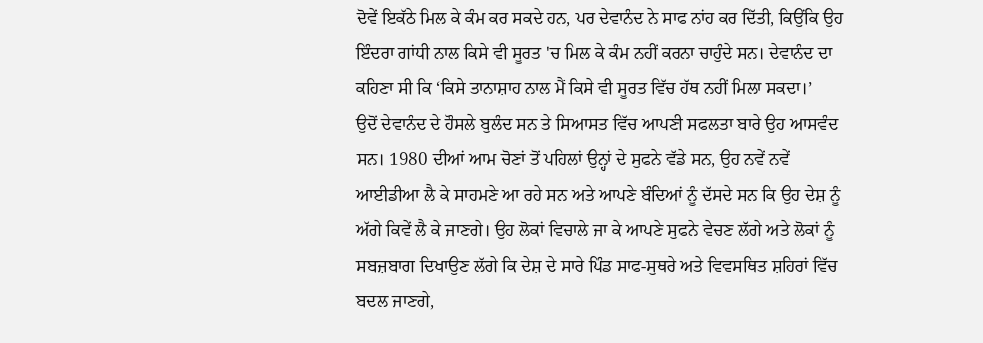ਦੋਵੇਂ ਇਕੱਠੇ ਮਿਲ ਕੇ ਕੰਮ ਕਰ ਸਕਦੇ ਹਨ, ਪਰ ਦੇਵਾਨੰਦ ਨੇ ਸਾਫ ਨਾਂਹ ਕਰ ਦਿੱਤੀ, ਕਿਉਂਕਿ ਉਹ ਇੰਦਰਾ ਗਾਂਧੀ ਨਾਲ ਕਿਸੇ ਵੀ ਸੂਰਤ 'ਚ ਮਿਲ ਕੇ ਕੰਮ ਨਹੀਂ ਕਰਨਾ ਚਾਹੁੰਦੇ ਸਨ। ਦੇਵਾਨੰਦ ਦਾ ਕਹਿਣਾ ਸੀ ਕਿ ‘ਕਿਸੇ ਤਾਨਾਸ਼ਾਹ ਨਾਲ ਮੈਂ ਕਿਸੇ ਵੀ ਸੂਰਤ ਵਿੱਚ ਹੱਥ ਨਹੀਂ ਮਿਲਾ ਸਕਦਾ।’
ਉਦੋਂ ਦੇਵਾਨੰਦ ਦੇ ਹੌਸਲੇ ਬੁਲੰਦ ਸਨ ਤੇ ਸਿਆਸਤ ਵਿੱਚ ਆਪਣੀ ਸਫਲਤਾ ਬਾਰੇ ਉਹ ਆਸਵੰਦ ਸਨ। 1980 ਦੀਆਂ ਆਮ ਚੋਣਾਂ ਤੋਂ ਪਹਿਲਾਂ ਉਨ੍ਹਾਂ ਦੇ ਸੁਫਨੇ ਵੱਡੇ ਸਨ, ਉਹ ਨਵੇਂ ਨਵੇਂ ਆਈਡੀਆ ਲੈ ਕੇ ਸਾਹਮਣੇ ਆ ਰਹੇ ਸਨ ਅਤੇ ਆਪਣੇ ਬੰਦਿਆਂ ਨੂੰ ਦੱਸਦੇ ਸਨ ਕਿ ਉਹ ਦੇਸ਼ ਨੂੰ ਅੱਗੇ ਕਿਵੇਂ ਲੈ ਕੇ ਜਾਣਗੇ। ਉਹ ਲੋਕਾਂ ਵਿਚਾਲੇ ਜਾ ਕੇ ਆਪਣੇ ਸੁਫਨੇ ਵੇਚਣ ਲੱਗੇ ਅਤੇ ਲੋਕਾਂ ਨੂੰ ਸਬਜ਼ਬਾਗ ਦਿਖਾਉਣ ਲੱਗੇ ਕਿ ਦੇਸ਼ ਦੇ ਸਾਰੇ ਪਿੰਡ ਸਾਫ-ਸੁਥਰੇ ਅਤੇ ਵਿਵਸਥਿਤ ਸ਼ਹਿਰਾਂ ਵਿੱਚ ਬਦਲ ਜਾਣਗੇ,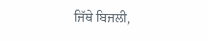ਜਿੱਥੇ ਬਿਜਲੀ,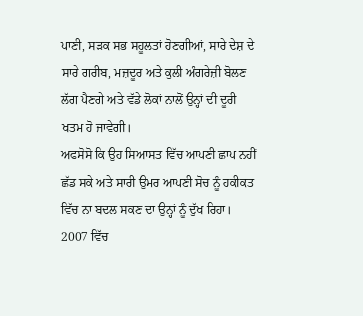ਪਾਣੀ, ਸੜਕ ਸਭ ਸਹੂਲਤਾਂ ਹੋਣਗੀਆਂ, ਸਾਰੇ ਦੇਸ਼ ਦੇ ਸਾਰੇ ਗਰੀਬ, ਮਜ਼ਦੂਰ ਅਤੇ ਕੁਲੀ ਅੰਗਰੇਜ਼ੀ ਬੋਲਣ ਲੱਗ ਪੈਣਗੇ ਅਤੇ ਵੱਡੇ ਲੋਕਾਂ ਨਾਲੋਂ ਉਨ੍ਹਾਂ ਦੀ ਦੂਰੀ ਖਤਮ ਹੋ ਜਾਵੇਗੀ।
ਅਫਸੋਸੋ ਕਿ ਉਹ ਸਿਆਸਤ ਵਿੱਚ ਆਪਣੀ ਛਾਪ ਨਹੀਂ ਛੱਡ ਸਕੇ ਅਤੇ ਸਾਰੀ ਉਮਰ ਆਪਣੀ ਸੋਚ ਨੂੰ ਹਕੀਕਤ ਵਿੱਚ ਨਾ ਬਦਲ ਸਕਣ ਦਾ ਉਨ੍ਹਾਂ ਨੂੰ ਦੁੱਖ ਰਿਹਾ। 2007 ਵਿੱਚ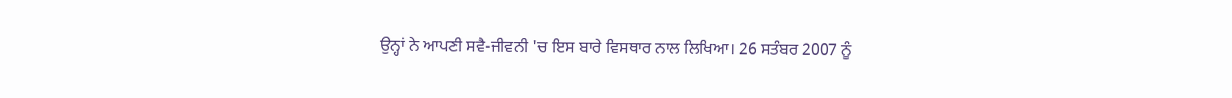ਉਨ੍ਹਾਂ ਨੇ ਆਪਣੀ ਸਵੈ-ਜੀਵਨੀ 'ਚ ਇਸ ਬਾਰੇ ਵਿਸਥਾਰ ਨਾਲ ਲਿਖਿਆ। 26 ਸਤੰਬਰ 2007 ਨੂੰ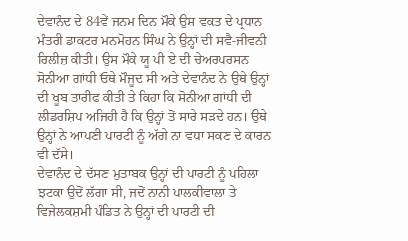ਦੇਵਾਨੰਦ ਦੇ 84ਵੇਂ ਜਨਮ ਦਿਨ ਮੌਕੇ ਉਸ ਵਕਤ ਦੇ ਪ੍ਰਧਾਨ ਮੰਤਰੀ ਡਾਕਟਰ ਮਨਮੋਹਨ ਸਿੰਘ ਨੇ ਉਨ੍ਹਾਂ ਦੀ ਸਵੈ-ਜੀਵਨੀ ਰਿਲੀਜ਼ ਕੀਤੀ। ਉਸ ਮੌਕੇ ਯੂ ਪੀ ਏ ਦੀ ਚੇਅਰਪਰਸਨ ਸੋਨੀਆ ਗਾਂਧੀ ਓਥੇ ਮੌਜੂਦ ਸੀ ਅਤੇ ਦੇਵਾਨੰਦ ਨੇ ਉਥੇ ਉਨ੍ਹਾਂ ਦੀ ਖੂਬ ਤਾਰੀਫ ਕੀਤੀ ਤੇ ਕਿਹਾ ਕਿ ਸੋਨੀਆ ਗਾਂਧੀ ਦੀ ਲੀਡਰਸ਼ਿਪ ਅਜਿਹੀ ਹੈ ਕਿ ਉਨ੍ਹਾਂ ਤੋਂ ਸਾਰੇ ਸੜਦੇ ਹਨ। ਉਥੇ ਉਨ੍ਹਾਂ ਨੇ ਆਪਣੀ ਪਾਰਟੀ ਨੂੰ ਅੱਗੇ ਨਾ ਵਧਾ ਸਕਣ ਦੇ ਕਾਰਨ ਵੀ ਦੱਸੇ।
ਦੇਵਾਨੰਦ ਦੇ ਦੱਸਣ ਮੁਤਾਬਕ ਉਨ੍ਹਾਂ ਦੀ ਪਾਰਟੀ ਨੂੰ ਪਹਿਲਾ ਝਟਕਾ ਉਦੋਂ ਲੱਗਾ ਸੀ, ਜਦੋਂ ਨਾਨੀ ਪਾਲਕੀਵਾਲਾ ਤੇ ਵਿਜੇਲਕਸ਼ਮੀ ਪੰਡਿਤ ਨੇ ਉਨ੍ਹਾਂ ਦੀ ਪਾਰਟੀ ਦੀ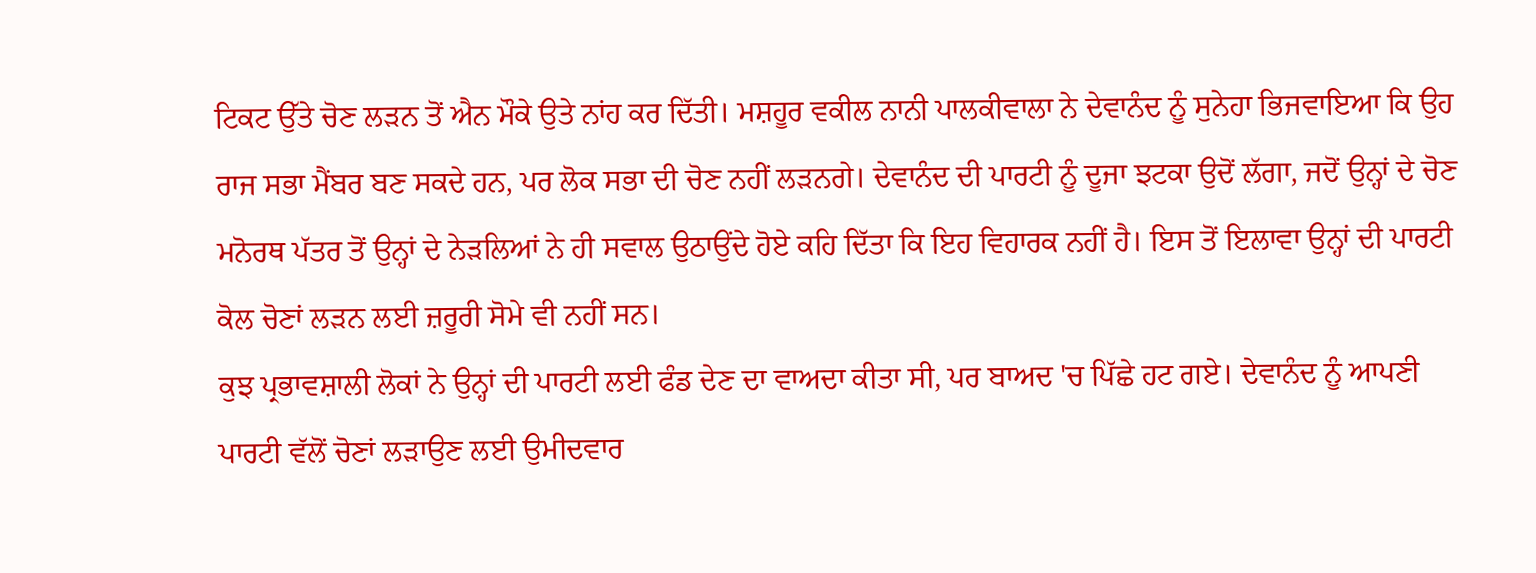ਟਿਕਟ ਉੱਤੇ ਚੋਣ ਲੜਨ ਤੋਂ ਐਨ ਮੌਕੇ ਉਤੇ ਨਾਂਹ ਕਰ ਦਿੱਤੀ। ਮਸ਼ਹੂਰ ਵਕੀਲ ਨਾਨੀ ਪਾਲਕੀਵਾਲਾ ਨੇ ਦੇਵਾਨੰਦ ਨੂੰ ਸੁਨੇਹਾ ਭਿਜਵਾਇਆ ਕਿ ਉਹ ਰਾਜ ਸਭਾ ਮੈਂਬਰ ਬਣ ਸਕਦੇ ਹਨ, ਪਰ ਲੋਕ ਸਭਾ ਦੀ ਚੋਣ ਨਹੀਂ ਲੜਨਗੇ। ਦੇਵਾਨੰਦ ਦੀ ਪਾਰਟੀ ਨੂੰ ਦੂਜਾ ਝਟਕਾ ਉਦੋਂ ਲੱਗਾ, ਜਦੋਂ ਉਨ੍ਹਾਂ ਦੇ ਚੋਣ ਮਨੋਰਥ ਪੱਤਰ ਤੋਂ ਉਨ੍ਹਾਂ ਦੇ ਨੇੜਲਿਆਂ ਨੇ ਹੀ ਸਵਾਲ ਉਠਾਉਂਦੇ ਹੋਏ ਕਹਿ ਦਿੱਤਾ ਕਿ ਇਹ ਵਿਹਾਰਕ ਨਹੀਂ ਹੈ। ਇਸ ਤੋਂ ਇਲਾਵਾ ਉਨ੍ਹਾਂ ਦੀ ਪਾਰਟੀ ਕੋਲ ਚੋਣਾਂ ਲੜਨ ਲਈ ਜ਼ਰੂਰੀ ਸੋਮੇ ਵੀ ਨਹੀਂ ਸਨ।
ਕੁਝ ਪ੍ਰਭਾਵਸ਼ਾਲੀ ਲੋਕਾਂ ਨੇ ਉਨ੍ਹਾਂ ਦੀ ਪਾਰਟੀ ਲਈ ਫੰਡ ਦੇਣ ਦਾ ਵਾਅਦਾ ਕੀਤਾ ਸੀ, ਪਰ ਬਾਅਦ 'ਚ ਪਿੱਛੇ ਹਟ ਗਏ। ਦੇਵਾਨੰਦ ਨੂੰ ਆਪਣੀ ਪਾਰਟੀ ਵੱਲੋਂ ਚੋਣਾਂ ਲੜਾਉਣ ਲਈ ਉਮੀਦਵਾਰ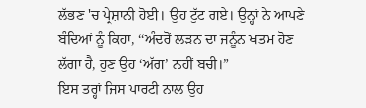ਲੱਭਣ 'ਚ ਪ੍ਰੇਸ਼ਾਨੀ ਹੋਈ। ਉਹ ਟੁੱਟ ਗਏ। ਉਨ੍ਹਾਂ ਨੇ ਆਪਣੇ ਬੰਦਿਆਂ ਨੂੰ ਕਿਹਾ, ‘‘ਅੰਦਰੋਂ ਲੜਨ ਦਾ ਜਨੂੰਨ ਖਤਮ ਹੋਣ ਲੱਗਾ ਹੈ, ਹੁਣ ਉਹ ‘ਅੱਗ’ ਨਹੀਂ ਬਚੀ।”
ਇਸ ਤਰ੍ਹਾਂ ਜਿਸ ਪਾਰਟੀ ਨਾਲ ਉਹ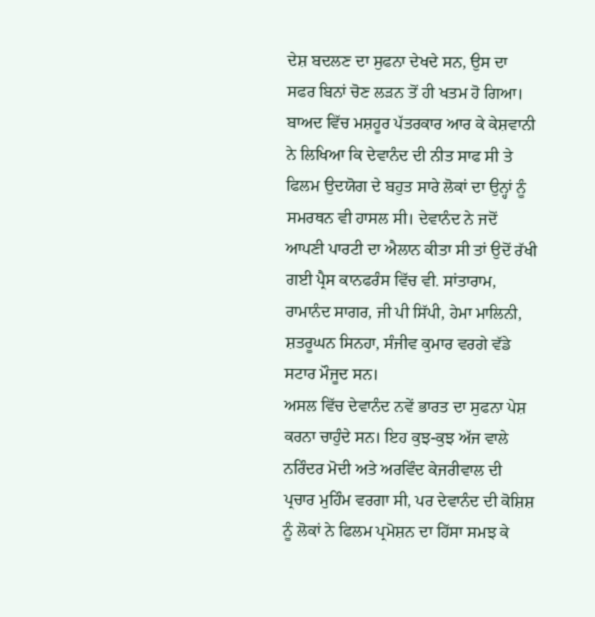ਦੇਸ਼ ਬਦਲਣ ਦਾ ਸੁਫਨਾ ਦੇਖਦੇ ਸਨ, ਉਸ ਦਾ ਸਫਰ ਬਿਨਾਂ ਚੋਣ ਲੜਨ ਤੋਂ ਹੀ ਖਤਮ ਹੋ ਗਿਆ। ਬਾਅਦ ਵਿੱਚ ਮਸ਼ਹੂਰ ਪੱਤਰਕਾਰ ਆਰ ਕੇ ਕੇਸ਼ਵਾਨੀ ਨੇ ਲਿਖਿਆ ਕਿ ਦੇਵਾਨੰਦ ਦੀ ਨੀਤ ਸਾਫ ਸੀ ਤੇ ਫਿਲਮ ਉਦਯੋਗ ਦੇ ਬਹੁਤ ਸਾਰੇ ਲੋਕਾਂ ਦਾ ਉਨ੍ਹਾਂ ਨੂੰ ਸਮਰਥਨ ਵੀ ਹਾਸਲ ਸੀ। ਦੇਵਾਨੰਦ ਨੇ ਜਦੋਂ ਆਪਣੀ ਪਾਰਟੀ ਦਾ ਐਲਾਨ ਕੀਤਾ ਸੀ ਤਾਂ ਉਦੋਂ ਰੱਖੀ ਗਈ ਪ੍ਰੈਸ ਕਾਨਫਰੰਸ ਵਿੱਚ ਵੀ. ਸਾਂਤਾਰਾਮ, ਰਾਮਾਨੰਦ ਸਾਗਰ, ਜੀ ਪੀ ਸਿੱਪੀ, ਹੇਮਾ ਮਾਲਿਨੀ, ਸ਼ਤਰੂਘਨ ਸਿਨਹਾ, ਸੰਜੀਵ ਕੁਮਾਰ ਵਰਗੇ ਵੱਡੇ ਸਟਾਰ ਮੌਜੂਦ ਸਨ।
ਅਸਲ ਵਿੱਚ ਦੇਵਾਨੰਦ ਨਵੇਂ ਭਾਰਤ ਦਾ ਸੁਫਨਾ ਪੇਸ਼ ਕਰਨਾ ਚਾਹੁੰਦੇ ਸਨ। ਇਹ ਕੁਝ-ਕੁਝ ਅੱਜ ਵਾਲੇ ਨਰਿੰਦਰ ਮੋਦੀ ਅਤੇ ਅਰਵਿੰਦ ਕੇਜਰੀਵਾਲ ਦੀ ਪ੍ਰਚਾਰ ਮੁਹਿੰਮ ਵਰਗਾ ਸੀ, ਪਰ ਦੇਵਾਨੰਦ ਦੀ ਕੋਸ਼ਿਸ਼ ਨੂੰ ਲੋਕਾਂ ਨੇ ਫਿਲਮ ਪ੍ਰਮੋਸ਼ਨ ਦਾ ਹਿੱਸਾ ਸਮਝ ਕੇ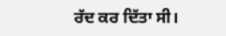ਰੱਦ ਕਰ ਦਿੱਤਾ ਸੀ।